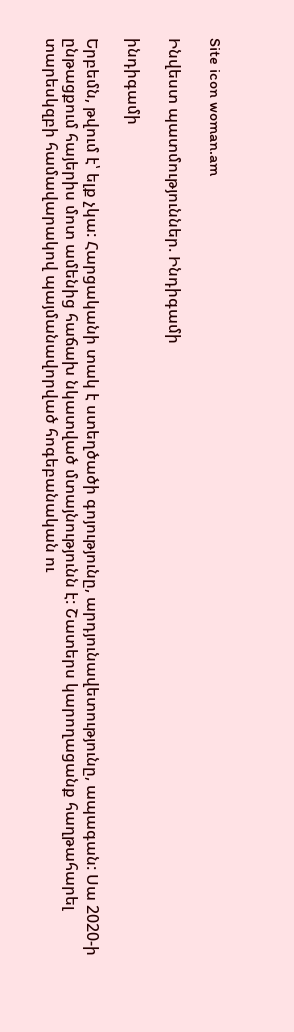Site icon woman.am

Ինվեստ պատմություններ. Ինդիգամի

ինդիգամի

Երբեմն, թվում է՝ ելք չկա: Հարցականի տակ է ստեղծածի գոյությունը, արդյունավետությունը, ապագան: Սա 2020-ի ընթացքում հայերիս մոտ ամենից հաճախ նկատված մտայնությունն է: Շատերս կարողացանք հաղթահարել տարեսկզբի համավարակով պայմանավորված հոգեբանական ու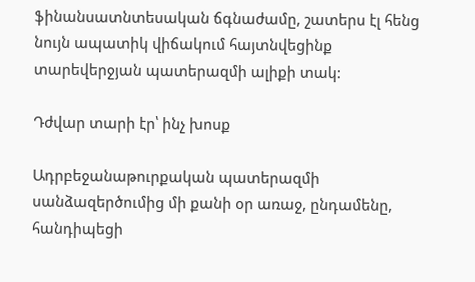ֆինանսատնտեսական ճգնաժամը, շատերս էլ հենց նույն ապատիկ վիճակում հայտնվեցինք տարեվերջյան պատերազմի ալիքի տակ:

Դժվար տարի էր՝ ինչ խոսք

Ադրբեջանաթուրքական պատերազմի սանձազերծումից մի քանի օր առաջ, ընդամենը, հանդիպեցի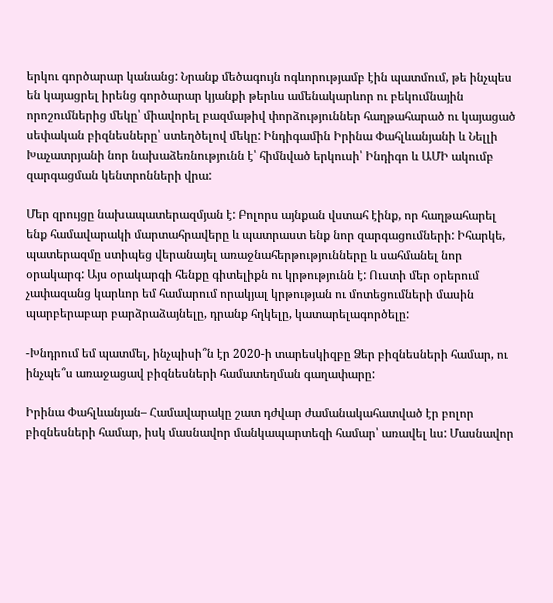երկու գործարար կանանց: Նրանք մեծագույն ոգևորությամբ էին պատմում, թե ինչպես են կայացրել իրենց գործարար կյանքի թերևս ամենակարևոր ու բեկումնային որոշումներից մեկը՝ միավորել բազմաթիվ փորձություններ հաղթահարած ու կայացած սեփական բիզնեսները՝ ստեղծելով մեկը: Ինդիգամին Իրինա Փահլևանյանի և Նելլի Խաչատրյանի նոր նախաձեռնությունն է՝ հիմնված երկուսի՝ Ինդիգո և ԱՄԻ ակումբ զարգացման կենտրոնների վրա:

Մեր զրույցը նախապատերազմյան է: Բոլորս այնքան վստահ էինք, որ հաղթահարել ենք համավարակի մարտահրավերը և պատրաստ ենք նոր զարգացումների: Իհարկե, պատերազմը ստիպեց վերանայել առաջնահերթությունները և սահմանել նոր օրակարգ: Այս օրակարգի հենքը գիտելիքն ու կրթությունն է: Ուստի մեր օրերում չափազանց կարևոր եմ համարում որակյալ կրթության ու մոտեցումների մասին պարբերաբար բարձրաձայնելը, դրանք հղկելը, կատարելագործելը:

-Խնդրում եմ պատմել, ինչպիսի՞ն էր 2020-ի տարեսկիզբը Ձեր բիզնեսների համար, ու ինչպե՞ս առաջացավ բիզնեսների համատեղման գաղափարը:

Իրինա Փահլևանյան– Համավարակը շատ դժվար ժամանակահատված էր բոլոր բիզնեսների համար, իսկ մասնավոր մանկապարտեզի համար՝ առավել ևս: Մասնավոր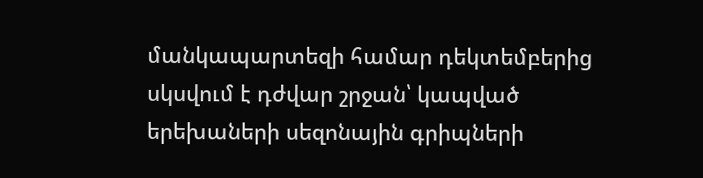մանկապարտեզի համար դեկտեմբերից սկսվում է դժվար շրջան՝ կապված երեխաների սեզոնային գրիպների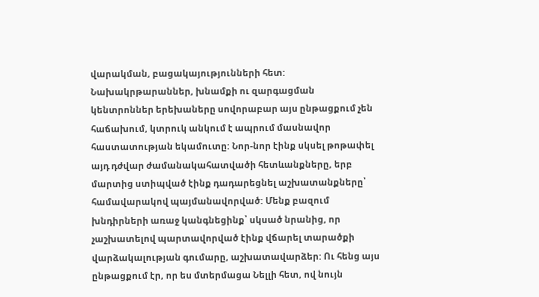վարակման, բացակայությունների հետ: Նախակրթարաններ, խնամքի ու զարգացման կենտրոններ երեխաները սովորաբար այս ընթացքում չեն հաճախում, կտրուկ անկում է ապրում մասնավոր հաստատության եկամուտը: Նոր-նոր էինք սկսել թոթափել այդ դժվար ժամանակահատվածի հետևանքները, երբ մարտից ստիպված էինք դադարեցնել աշխատանքները՝ համավարակով պայմանավորված: Մենք բազում խնդիրների առաջ կանգնեցինք՝ սկսած նրանից, որ չաշխատելով պարտավորված էինք վճարել տարածքի վարձակալության գումարը, աշխատավարձեր: Ու հենց այս ընթացքում էր, որ ես մտերմացա Նելլի հետ, ով նույն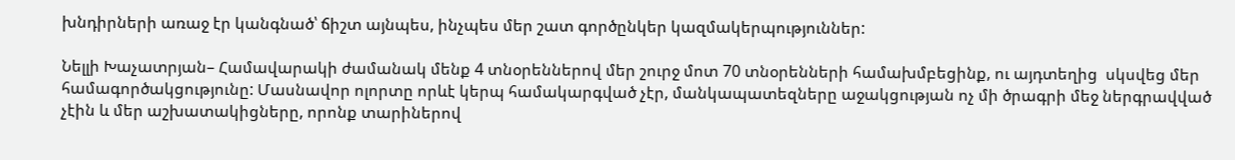խնդիրների առաջ էր կանգնած՝ ճիշտ այնպես, ինչպես մեր շատ գործընկեր կազմակերպություններ:

Նելլի Խաչատրյան– Համավարակի ժամանակ մենք 4 տնօրեններով մեր շուրջ մոտ 70 տնօրենների համախմբեցինք, ու այդտեղից  սկսվեց մեր համագործակցությունը: Մասնավոր ոլորտը որևէ կերպ համակարգված չէր, մանկապատեզները աջակցության ոչ մի ծրագրի մեջ ներգրավված չէին և մեր աշխատակիցները, որոնք տարիներով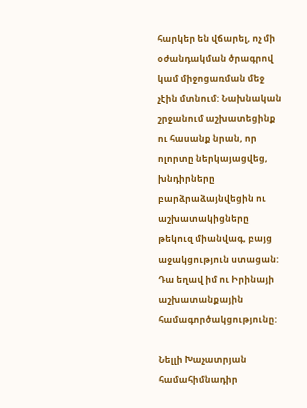հարկեր են վճարել, ոչ մի օժանդակման ծրագրով կամ միջոցառման մեջ չէին մտնում: Նախնական շրջանում աշխատեցինք ու հասանք նրան, որ ոլորտը ներկայացվեց, խնդիրները բարձրաձայնվեցին ու աշխատակիցները թեկուզ միանվագ, բայց աջակցություն ստացան: Դա եղավ իմ ու Իրինայի աշխատանքային համագործակցությունը:

Նելլի Խաչատրյան համահիմնադիր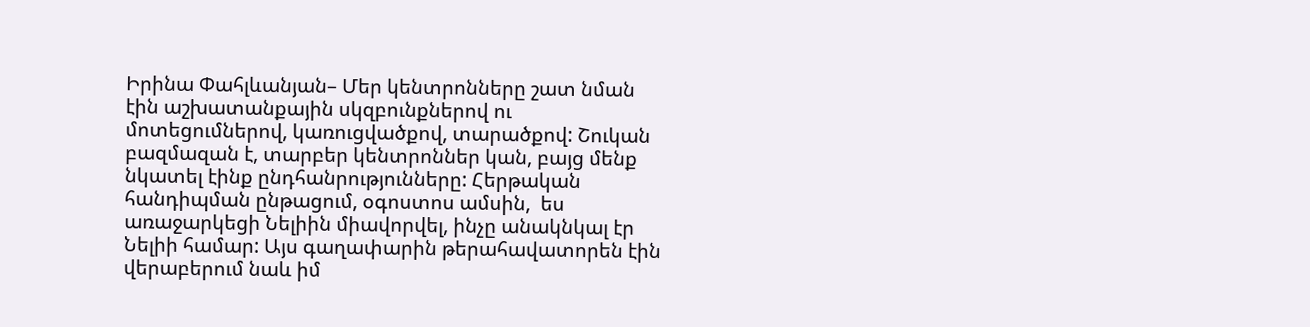Իրինա Փահլևանյան– Մեր կենտրոնները շատ նման էին աշխատանքային սկզբունքներով ու մոտեցումներով, կառուցվածքով, տարածքով: Շուկան բազմազան է, տարբեր կենտրոններ կան, բայց մենք նկատել էինք ընդհանրությունները: Հերթական հանդիպման ընթացում, օգոստոս ամսին,  ես առաջարկեցի Նելիին միավորվել, ինչը անակնկալ էր Նելիի համար: Այս գաղափարին թերահավատորեն էին վերաբերում նաև իմ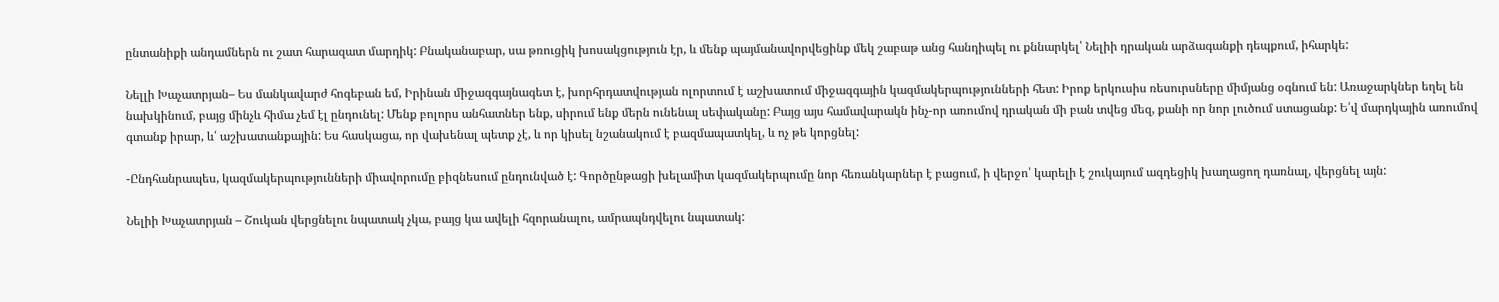ընտանիքի անդամներն ու շատ հարազատ մարդիկ: Բնականաբար, սա թռուցիկ խոսակցություն էր, և մենք պայմանավորվեցինք մեկ շաբաթ անց հանդիպել ու քննարկել՝ Նելիի դրական արձագանքի դեպքում, իհարկե:

Նելլի Խաչատրյան– Ես մանկավարժ հոգեբան եմ, Իրինան միջազգայնագետ է, խորհրդատվության ոլորտում է աշխատում միջազգային կազմակերպությունների հետ: Իրոք երկուսիս ռեսուրսները միմյանց օգնում են: Առաջարկներ եղել են նախկինում, բայց մինչև հիմա չեմ էլ ընդունել: Մենք բոլորս անհատներ ենք, սիրում ենք մերն ունենալ սեփականը: Բայց այս համավարակն ինչ-որ առումով դրական մի բան տվեց մեզ, քանի որ նոր լուծում ստացանք: Ե՛վ մարդկային առումով գտանք իրար, և՛ աշխատանքային: Ես հասկացա, որ վախենալ պետք չէ, և որ կիսել նշանակում է բազմապատկել, և ոչ թե կորցնել:

-Ընդհանրապես, կազմակերպությունների միավորումը բիզնեսում ընդունված է: Գործընթացի խելամիտ կազմակերպումը նոր հեռանկարներ է բացում, ի վերջո՝ կարելի է շուկայում ազդեցիկ խաղացող դառնալ, վերցնել այն:

Նելիի Խաչատրյան – Շուկան վերցնելու նպատակ չկա, բայց կա ավելի հզորանալու, ամրապնդվելու նպատակ: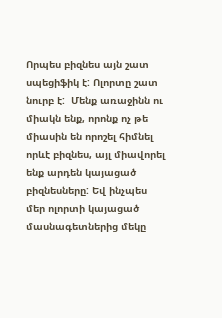Որպես բիզնես այն շատ սպեցիֆիկ է: Ոլորտը շատ նուրբ է:  Մենք առաջինն ու միակն ենք, որոնք ոչ թե միասին են որոշել հիմնել որևէ բիզնես, այլ միավորել ենք արդեն կայացած բիզնեսները: Եվ ինչպես մեր ոլորտի կայացած մասնագետներից մեկը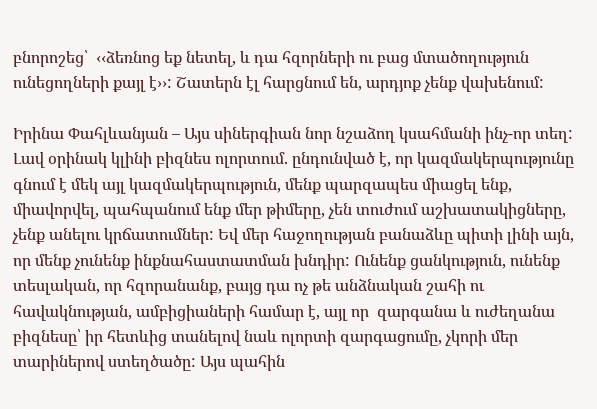բնորոշեց՝  ‹‹ձեռնոց եք նետել, և դա հզորների ու բաց մտածողություն ունեցողների քայլ է››: Շատերն էլ հարցնում են, արդյոք չենք վախենում:

Իրինա Փահլևանյան – Այս սիներգիան նոր նշաձող կսահմանի ինչ-որ տեղ: Լավ օրինակ կլինի բիզնես ոլորտում. ընդունված է, որ կազմակերպությունը գնում է մեկ այլ կազմակերպություն, մենք պարզապես միացել ենք, միավորվել, պահպանում ենք մեր թիմերը, չեն տուժում աշխատակիցները, չենք անելու կրճատումներ: Եվ մեր հաջողության բանաձևը պիտի լինի այն, որ մենք չունենք ինքնահաստատման խնդիր: Ունենք ցանկություն, ունենք տեսլական, որ հզորանանք, բայց դա ոչ թե անձնական շահի ու հավակնության, ամբիցիաների համար է, այլ որ  զարգանա և ուժեղանա բիզնեսը՝ իր հետևից տանելով նաև ոլորտի զարգացումը, չկորի մեր տարիներով ստեղծածը: Այս պահին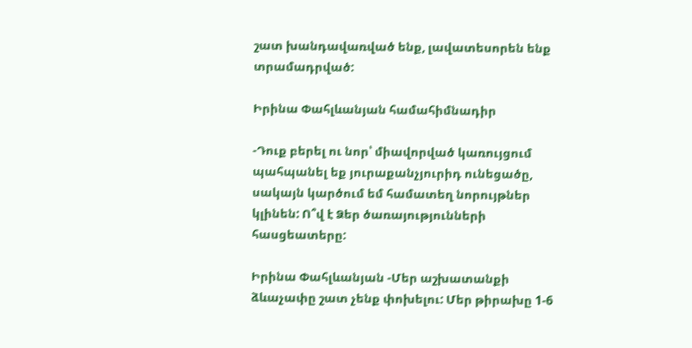շատ խանդավառված ենք, լավատեսորեն ենք տրամադրված:

Իրինա Փահլևանյան համահիմնադիր

-Դուք բերել ու նոր՝ միավորված կառույցում պահպանել եք յուրաքանչյուրիդ ունեցածը, սակայն կարծում եմ համատեղ նորույթներ կլինեն: Ո՞վ է Ձեր ծառայությունների հասցեատերը:

Իրինա Փահլևանյան -Մեր աշխատանքի ձևաչափը շատ չենք փոխելու: Մեր թիրախը 1-6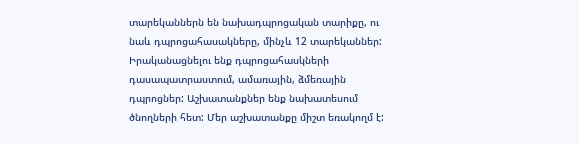տարեկաններն են նախադպրոցական տարիքը, ու նաև դպրոցահասակները, մինչև 12 տարեկաններ: Իրականացնելու ենք դպրոցահասկների դասապատրաստում, ամառային, ձմեռային դպրոցներ: Աշխատանքներ ենք նախատեսում ծնողների հետ: Մեր աշխատանքը միշտ եռակողմ է: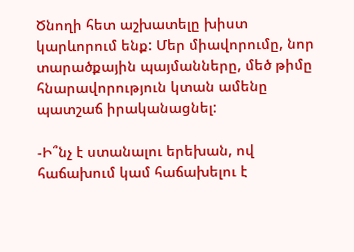Ծնողի հետ աշխատելը խիստ կարևորում ենք: Մեր միավորումը, նոր տարածքային պայմանները, մեծ թիմը հնարավորություն կտան ամենը պատշաճ իրականացնել:

-Ի՞նչ է ստանալու երեխան, ով հաճախում կամ հաճախելու է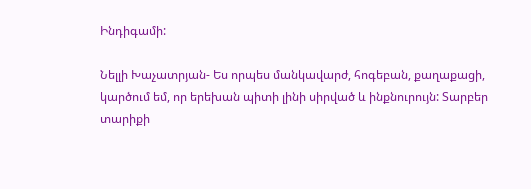Ինդիգամի:

Նելլի Խաչատրյան- Ես որպես մանկավարժ, հոգեբան, քաղաքացի, կարծում եմ, որ երեխան պիտի լինի սիրված և ինքնուրույն: Տարբեր տարիքի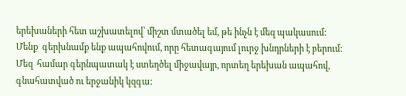երեխաների հետ աշխատելով՝ միշտ մտածել եմ, թե ինչն է մեզ պակասում: Մենք  գերխնամք ենք ապահովում, որը հետագայում լուրջ խնդրների է բերում: Մեզ  համար գերնպատակ է ստեղծել միջավայր, որտեղ երեխան ապահով, գնահատված ու երջանիկ կզգա: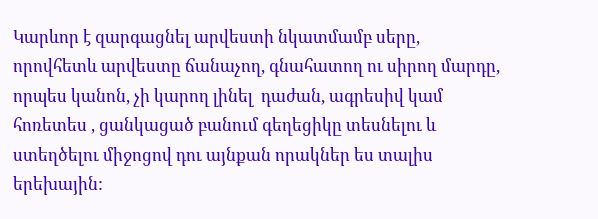Կարևոր է զարգացնել արվեստի նկատմամբ սերը, որովհետև արվեստը ճանաչող, գնահատող ու սիրող մարդը, որպես կանոն, չի կարող լինել  դաժան, ագրեսիվ կամ հոռետես , ցանկացած բանում գեղեցիկը տեսնելու և ստեղծելու միջոցով դու այնքան որակներ ես տալիս երեխային: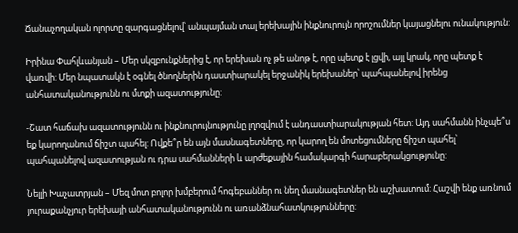Ճանաչողական ոլորտը զարգացնելով՝ անպայման տալ երեխային ինքնուրույն որոշումներ կայացնելու ունակություն:

Իրինա Փահլևանյան – Մեր սկզբունքներից է, որ երեխան ոչ թե անոթ է, որը պետք է լցվի, այլ կրակ, որը պետք է վառվի: Մեր նպատակն է օգնել ծնողներին դաստիարակել երջանիկ երեխաներ՝ պահպանելով իրենց անհատականությունն ու մտքի ազատությունը:

-Շատ հաճախ ազատությունն ու ինքնուրույնությունը լղոզվում է անդաստիարակության հետ: Այդ սահմանն ինչպե՞ս եք կարողանում ճիշտ պահել: Ովքե՞ր են այն մասնագետները, որ կարող են մոտեցումները ճիշտ պահել՝ պահպանելով ազատության ու դրա սահմանների և արժեքային համակարգի հարաբերակցությունը:

Նելլի Խաչատրյան – Մեզ մոտ բոլոր խմբերում հոգեբաններ ու նեղ մասնագետներ են աշխատում: Հաշվի ենք առնում յուրաքանչյուր երեխայի անհատականությունն ու առանձնահատկությունները: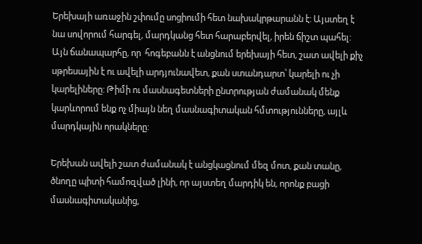Երեխայի առաջին շփումը սոցիումի հետ նախակրթարանն է: Այստեղ է նա սովորում հարգել, մարդկանց հետ հարաբերվել, իրեն ճիշտ պահել: Այն ճանապարհը, որ  հոգեբանն է անցնում երեխայի հետ, շատ ավելի քիչ սթրեսային է ու ավելի արդյունավետ, քան ստանդարտ՝ կարելի ու չի կարելիները: Թիմի ու մասնագետների ընտրության ժամանակ մենք կարևորում ենք ոչ միայն նեղ մասնագիտական հմտությունները, այլև մարդկային որակները:

Երեխան ավելի շատ ժամանակ է անցկացնում մեզ մոտ, քան տանը, ծնողը պիտի համոզված լինի, որ այստեղ մարդիկ են, որոնք բացի մասնագիտականից,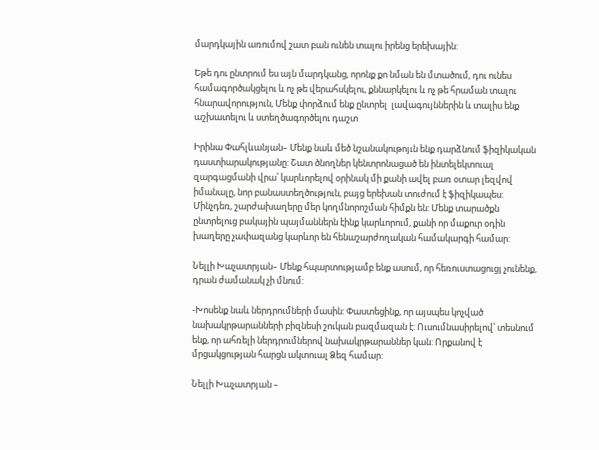մարդկային առումով շատ բան ունեն տալու իրենց երեխային:

Եթե դու ընտրում ես այն մարդկանց, որոնք քո նման են մտածում, դու ունես համագործակցելու և ոչ թե վերահսկելու, քննարկելու և ոչ թե հրաման տալու հնարավորություն, Մենք փորձում ենք ընտրել  լավագույններին և տալիս ենք աշխատելու և ստեղծագործելու դաշտ

Իրինա Փահլևանյան– Մենք նաև մեծ նշանակութոյւն ենք դարձնում ֆիզիկական դաստիարակությանը: Շատ ծնողներ կենտրոնացած են ինտելեկտուալ զարգացմանի վրա՝ կարևորելով օրինակ մի քանի ավել բառ օտար լեզվով իմանալը, նոր բանաստեղծություն, բայց երեխան տուժում է ֆիզիկապես: Մինչդեռ, շարժախաղերը մեր կողմնորոշման հիմքն են: Մենք տարածքն ընտրելուց բակային պայմաններն էինք կարևորում, քանի որ մաքուր օդին խաղերը չափազանց կարևոր են հենաշարժողական համակարգի համար:

Նելլի Խաչատրյան– Մենք հպարտությամբ ենք ասում, որ հեռուստացուցյ չունենք, դրան ժամանակ չի մնում:

-Խոսենք նաև ներդրումների մասին: Փաստեցինք, որ այսպես կոչված նախակրթարանների բիզնեսի շուկան բազմազան է: Ուսումնասիրելով՝ տեսնում ենք, որ ահռելի ներդրումներով նախակրթարաններ կան: Որքանով է մրցակցության հարցն ակտուալ Ձեզ համար:

Նելլի Խաչատրյան –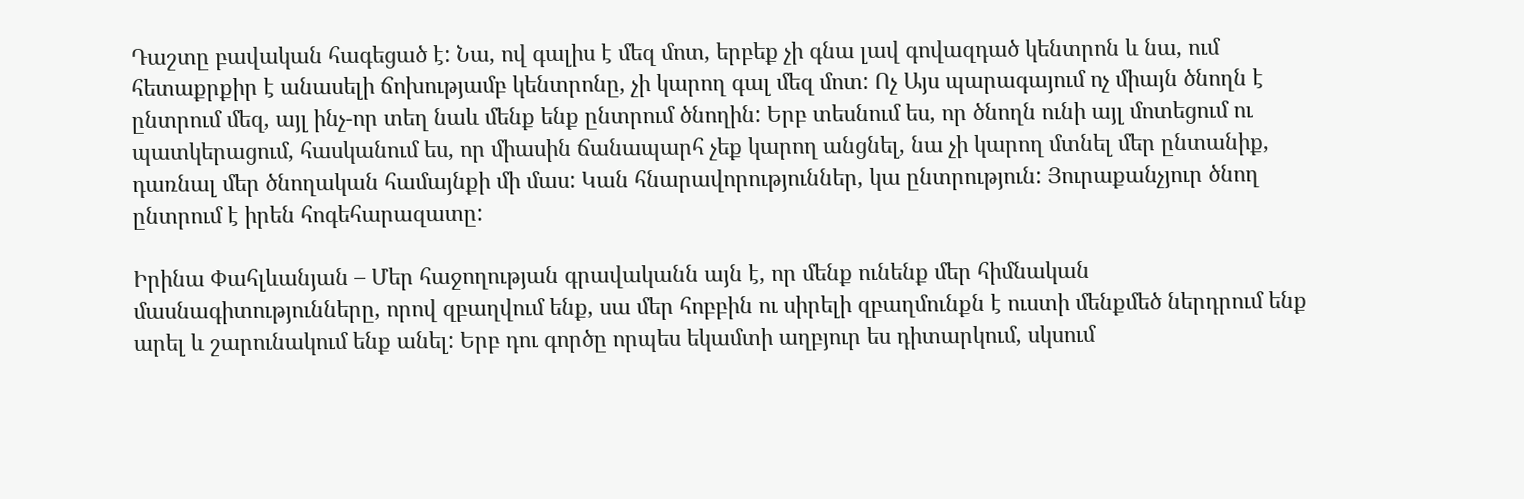Դաշտը բավական հագեցած է: Նա, ով գալիս է մեզ մոտ, երբեք չի գնա լավ գովազդած կենտրոն և նա, ում հետաքրքիր է անասելի ճոխությամբ կենտրոնը, չի կարող գալ մեզ մոտ: Ոչ Այս պարագայում ոչ միայն ծնողն է ընտրում մեզ, այլ ինչ-որ տեղ նաև մենք ենք ընտրում ծնողին: Երբ տեսնում ես, որ ծնողն ունի այլ մոտեցում ու պատկերացում, հասկանում ես, որ միասին ճանապարհ չեք կարող անցնել, նա չի կարող մտնել մեր ընտանիք, դառնալ մեր ծնողական համայնքի մի մաս: Կան հնարավորություններ, կա ընտրություն: Յուրաքանչյուր ծնող ընտրում է իրեն հոգեհարազատը:

Իրինա Փահլևանյան – Մեր հաջողության գրավականն այն է, որ մենք ունենք մեր հիմնական մասնագիտությունները, որով զբաղվում ենք, սա մեր հոբբին ու սիրելի զբաղմունքն է ուստի մենքմեծ ներդրում ենք արել և շարունակում ենք անել: Երբ դու գործը որպես եկամտի աղբյուր ես դիտարկում, սկսում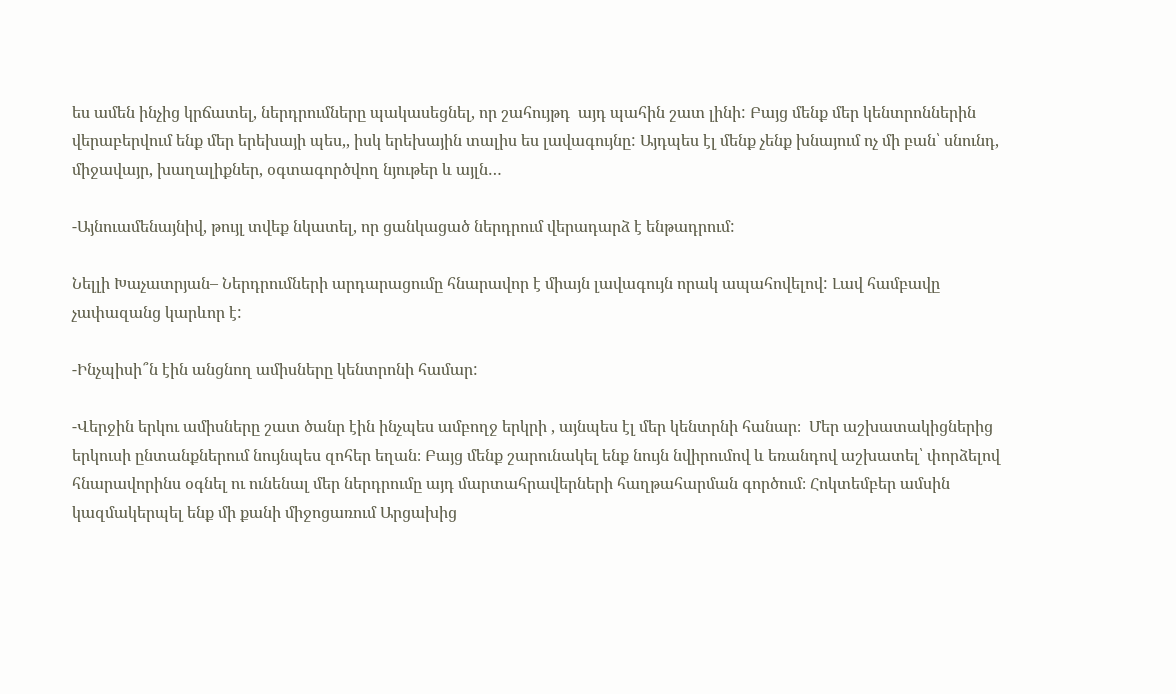ես ամեն ինչից կրճատել, ներդրումները պակասեցնել, որ շահույթդ  այդ պահին շատ լինի: Բայց մենք մեր կենտրոններին վերաբերվում ենք մեր երեխայի պես,, իսկ երեխային տալիս ես լավագույնը: Այդպես էլ մենք չենք խնայում ոչ մի բան՝ սնունդ, միջավայր, խաղալիքներ, օգտագործվող նյութեր և այլն…

-Այնուամենայնիվ, թույլ տվեք նկատել, որ ցանկացած ներդրում վերադարձ է ենթադրում:

Նելլի Խաչատրյան– Ներդրումների արդարացումը հնարավոր է միայն լավագույն որակ ապահովելով: Լավ համբավը չափազանց կարևոր է:

-Ինչպիսի՞ն էին անցնող ամիսները կենտրոնի համար:

-Վերջին երկու ամիսները շատ ծանր էին ինչպես ամբողջ երկրի , այնպես էլ մեր կենտրնի հանար։  Մեր աշխատակիցներից երկուսի ընտանքներում նույնպես զոհեր եղան։ Բայց մենք շարունակել ենք նույն նվիրումով և եռանդով աշխատել՝ փորձելով հնարավորինս օգնել ու ունենալ մեր ներդրումը այդ մարտահրավերների հաղթահարման գործում։ Հոկտեմբեր ամսին կազմակերպել ենք մի քանի միջոցառում Արցախից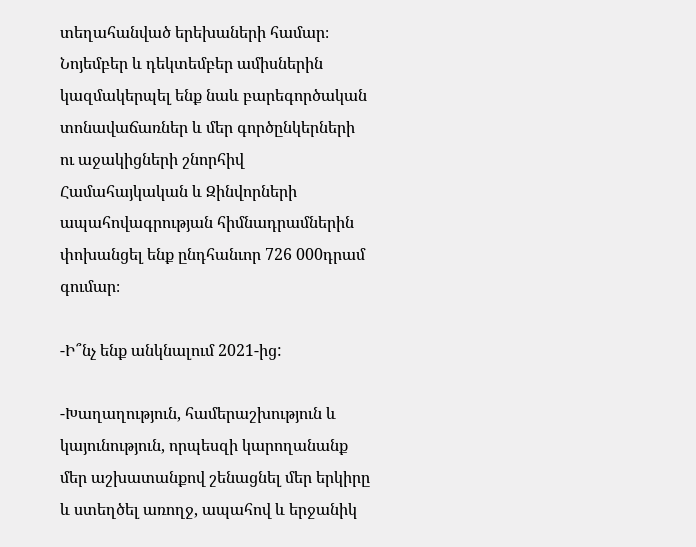տեղահանված երեխաների համար։ Նոյեմբեր և դեկտեմբեր ամիսներին կազմակերպել ենք նաև բարեգործական տոնավաճառներ և մեր գործընկերների ու աջակիցների շնորհիվ Համահայկական և Զինվորների ապահովագրության հիմնադրամներին փոխանցել ենք ընդհանւոր 726 000դրամ գումար։

-Ի՞նչ ենք անկնալում 2021-ից:

-Խաղաղություն, համերաշխություն և կայունություն, որպեսզի կարողանանք մեր աշխատանքով շենացնել մեր երկիրը և ստեղծել առողջ, ապահով և երջանիկ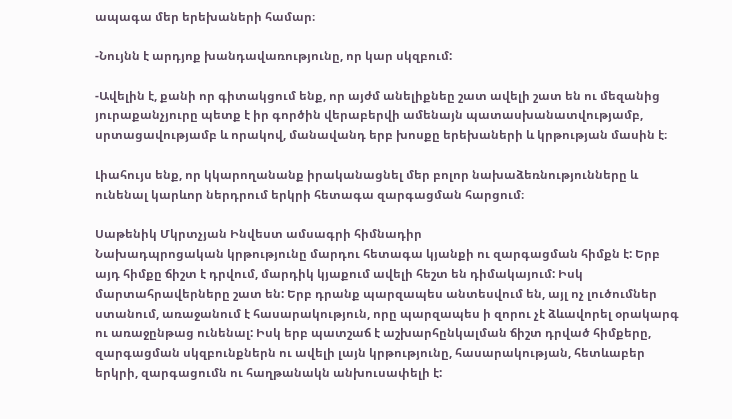ապագա մեր երեխաների համար։

-Նույնն է արդյոք խանդավառությունը, որ կար սկզբում:

-Ավելին է, քանի որ գիտակցում ենք, որ այժմ անելիքնեը շատ ավելի շատ են ու մեզանից յուրաքանչյուրը պետք է իր գործին վերաբերվի ամենայն պատասխանատվությամբ, սրտացավությամբ և որակով, մանավանդ երբ խոսքը երեխաների և կրթության մասին է։

Լիահույս ենք, որ կկարողանանք իրականացնել մեր բոլոր նախաձեռնությունները և ունենալ կարևոր ներդրում երկրի հետագա զարգացման հարցում։

Սաթենիկ Մկրտչյան Ինվեստ ամսագրի հիմնադիր
Նախադպրոցական կրթությունը մարդու հետագա կյանքի ու զարգացման հիմքն է: Երբ այդ հիմքը ճիշտ է դրվում, մարդիկ կյաքում ավելի հեշտ են դիմակայում: Իսկ մարտահրավերները շատ են: Երբ դրանք պարզապես անտեսվում են, այլ ոչ լուծումներ ստանում, առաջանում է հասարակություն, որը պարզապես ի զորու չէ ձևավորել օրակարգ ու առաջընթաց ունենալ: Իսկ երբ պատշաճ է աշխարհընկալման ճիշտ դրված հիմքերը, զարգացման սկզբունքներն ու ավելի լայն կրթությունը, հասարակության, հետևաբեր երկրի, զարգացումն ու հաղթանակն անխուսափելի է: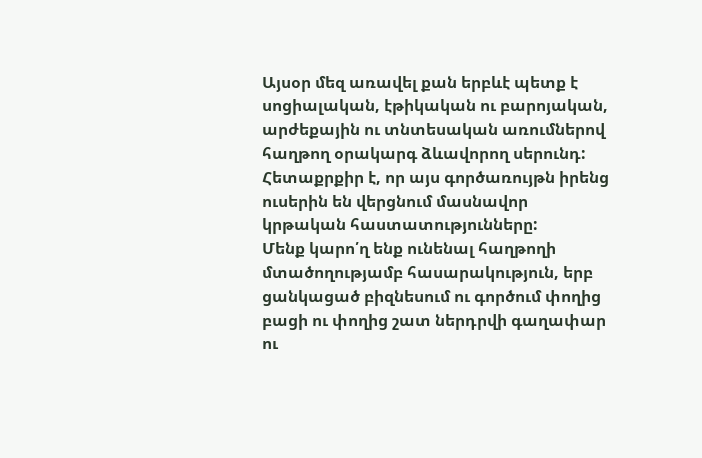Այսօր մեզ առավել քան երբևէ պետք է սոցիալական, էթիկական ու բարոյական, արժեքային ու տնտեսական առումներով հաղթող օրակարգ ձևավորող սերունդ: Հետաքրքիր է, որ այս գործառույթն իրենց ուսերին են վերցնում մասնավոր կրթական հաստատությունները:
Մենք կարո՛ղ ենք ունենալ հաղթողի մտածողությամբ հասարակություն, երբ ցանկացած բիզնեսում ու գործում փողից բացի ու փողից շատ ներդրվի գաղափար ու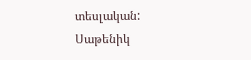տեսլական:
Սաթենիկ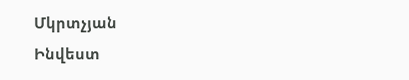Մկրտչյան
Ինվեստ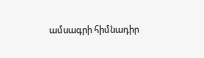ամսագրի հիմնադիր